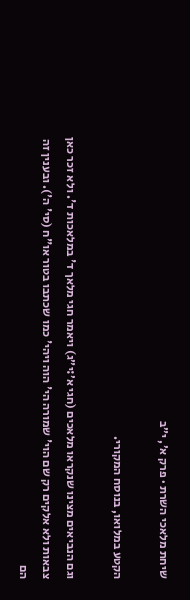שיחת מלאכי השרת · פרק א׳, י״ב

הקטע במלואו, בנוסח המקורי.

וגם הנביאים מצינו שנקראו מלאכים (חגי א׳:י״ג) ויאמר חגי מלאך ד' במלאכות ד'. ולא זכר כאן צבאות ולא אלקים רק שם הוי' שמורה הי' הוה ויהי' כמו שכתבו בטור או"ח (סי' ה'). ובענין זה הם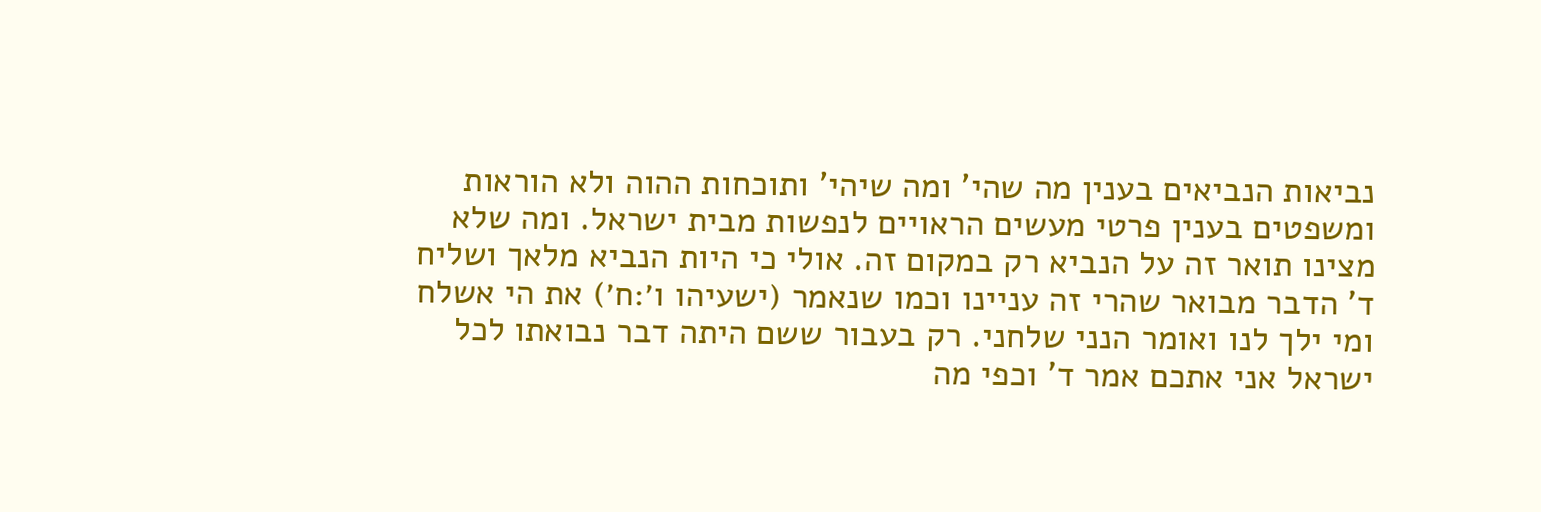נביאות הנביאים בענין מה שהי' ומה שיהי' ותוכחות ההוה ולא הוראות ומשפטים בענין פרטי מעשים הראויים לנפשות מבית ישראל. ומה שלא מצינו תואר זה על הנביא רק במקום זה. אולי כי היות הנביא מלאך ושליח ד' הדבר מבואר שהרי זה עניינו וכמו שנאמר (ישעיהו ו׳:ח׳) את הי אשלח ומי ילך לנו ואומר הנני שלחני. רק בעבור ששם היתה דבר נבואתו לכל ישראל אני אתכם אמר ד' וכפי מה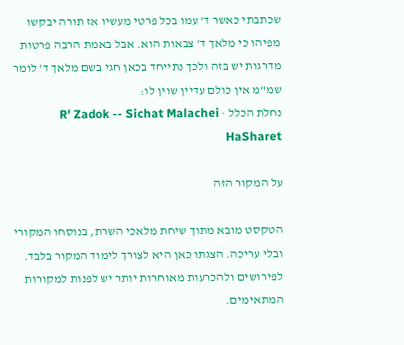שכתבתי כאשר ד' עמו בכל פרטי מעשיו אז תורה יבקשו מפיהו כי מלאך ד' צבאות הוא. אבל באמת הרבה פרטות מדרגות יש בזה ולכך נתייחד בכאן חגי בשם מלאך ד' לומר שמ"מ אין כולם עדיין שוין לו:
נחלת הכלל · R' Zadok -- Sichat Malachei HaSharet

על המקור הזה

הטקסט מובא מתוך שיחת מלאכי השרת, בנוסחו המקורי ובלי עריכה. הצגתו כאן היא לצורך לימוד המקור בלבד. לפירושים ולהכרעות מאוחרות יותר יש לפנות למקורות המתאימים.